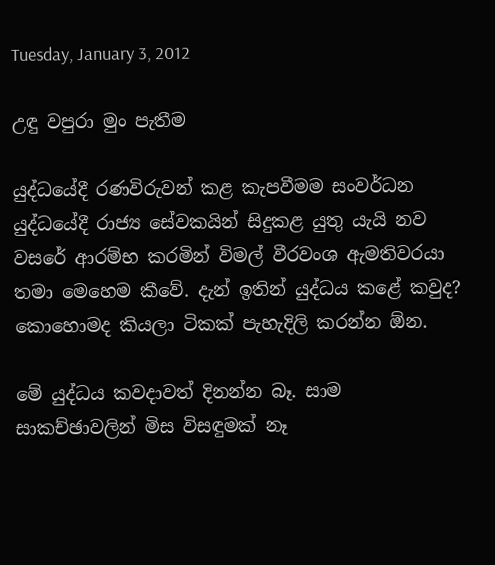Tuesday, January 3, 2012

උඳු වපුරා මුං පැතීම

යුද්ධයේදී රණවිරුවන් කළ කැපවීමම සංවර්ධන යුද්ධයේදී රාජ්‍ය සේවකයින් සිදුකළ යුතු යැයි නව වසරේ ආරම්භ කරමින් විමල් වීරවංශ ඇමතිවරයා තමා මෙහෙම කීවේ. දැන් ඉතින් යුද්ධය කළේ කවුද? කොහොමද කියලා ටිකක් පැහැදිලි කරන්න ඕන.

මේ යුද්ධය කවදාවත් දිනන්න බෑ. සාම සාකච්ඡාවලින් මිස විසඳුමක් නෑ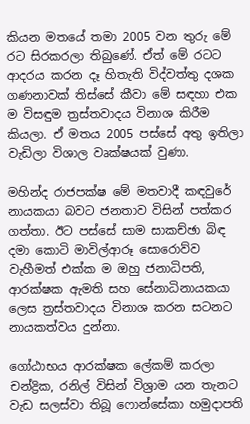කියන මතයේ තමා 2005 වන තුරු මේ රට සිරකරලා තිබුණේ. ඒත් මේ රටට ආදරය කරන දෑ හිතැති විද්වත්තු දශක ගණනාවක් තිස්සේ කීවා මේ සඳහා එක ම විසඳුම ත්‍රස්තවාදය විනාශ කිරීම කියලා. ඒ මතය 2005 පස්සේ අතු ඉතිලා වැඩිලා විශාල වෘක්ෂයක් වුණා.

මහින්ද රාජපක්ෂ මේ මතවාදී කඳවුරේ නායකයා බවට ජනතාව විසින් පත්කර ගත්තා. ඊට පස්සේ සාම සාකච්ඡා බිඳ දමා කොටි මාවිල්ආරූ සො‍රොව්ව වැහීමත් එක්ක ම ඔහු ජනාධිපති, ආරක්ෂක ඇමති සහ සේනාධිනායකයා ලෙස ත්‍රස්තවාදය විනාශ කරන සටනට නායකත්වය දුන්නා.

ගෝඨාභය ආරක්ෂක ලේකම් කරලා චන්ද්‍රික, රනිල් විසින් විශ්‍රාම යන තැනට වැඩ සලස්වා තිබූ ෆොන්සේකා හමුදාපති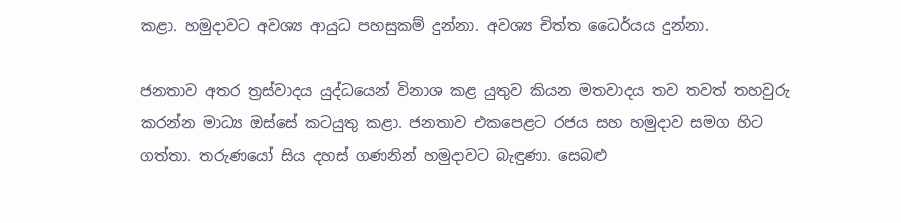කළා. හමුදාවට අවශ්‍ය ආයුධ පහසුකම් දුන්නා. අවශ්‍ය චිත්ත ධෛර්යය දුන්නා.

ජනතාව අතර ත්‍රස්වාදය යුද්ධයෙන් විනාශ කළ යුතුව කියන මතවාදය තව තවත් තහවුරු කරන්න මාධ්‍ය ඔස්සේ කටයුතු කළා. ජනතාව එකපෙළට රජය සහ හමුදාව සමග හිට ගත්තා. තරුණයෝ සිය දහස් ගණනින් හමුදාවට බැඳුණා. සෙබළු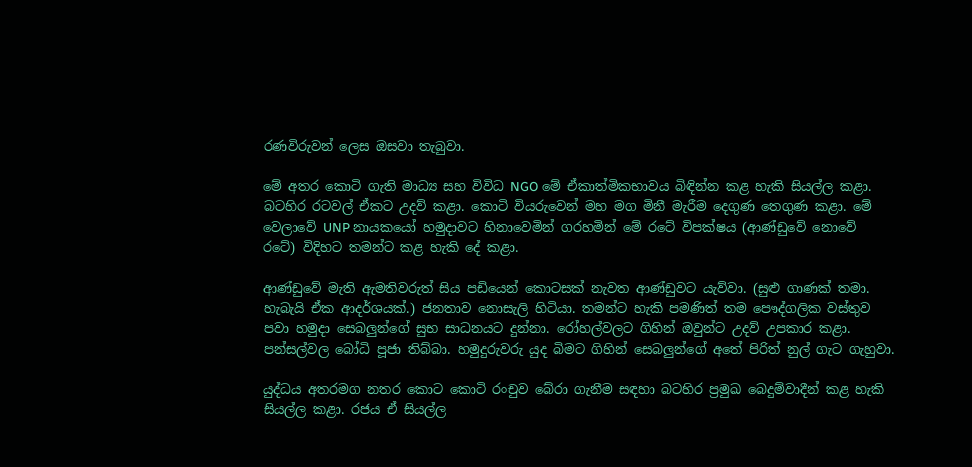රණවිරුවන් ලෙස ඔසවා තැබුවා.

මේ අතර කොටි ගැති මාධ්‍ය සහ විවිධ NGO මේ ඒකාත්මිකභාවය බිඳින්න කළ හැකි සියල්ල කළා. බටහිර රටවල් ඒකට උදව් කළා. කොටි වියරුවෙන් මහ මග මිනී මැරීම දෙගුණ තෙගුණ කළා. මේ වෙලාවේ UNP නායකයෝ හමුදාවට හිනාවෙමින් ගරහමින් මේ රටේ විපක්ෂය (ආණ්ඩුවේ නොවේ රටේ) විදිහට තමන්ට කළ හැකි දේ කළා.

ආණ්ඩුවේ මැති ඇමතිවරුත් සිය පඩියෙන් කොටසක් නැවත ආණ්ඩුවට යැව්වා. (සුළු ගාණක් තමා. හැබැයි ඒක ආදර්ශයක්.) ජනතාව නොසැලි හිටියා. තමන්ට හැකි පමණිත් තම පෞද්ගලික වස්තුව පවා හමුදා සෙබලුන්ගේ සුභ සාධනයට දුන්නා. රෝහල්වලට ගිහින් ඔවුන්ට උදව් උපකාර කළා. පන්සල්වල බෝධි පූජා තිබ්බා. හමුදුරුවරු යුද බිමට ගිහින් සෙබලුන්ගේ අතේ පිරිත් නුල් ගැට ගැහුවා.

යුද්ධය අතරමග නතර කොට කොටි රංචුව බේරා ගැනීම සඳහා බටහිර ප්‍රමුඛ බෙදුම්වාදීන් කළ හැකි සියල්ල කළා. රජය ඒ සියල්ල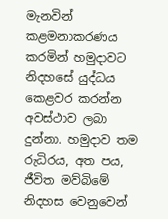මැනවින් කළමනාකරණය කරමින් හමුදාවට නිදහසේ යුද්ධය කෙළවර කරන්න අවස්ථාව ලබා දුන්නා. හමුදාව තම රුධිරය, අත පය, ජීවිත මව්බිමේ නිදහස වෙනුවෙන්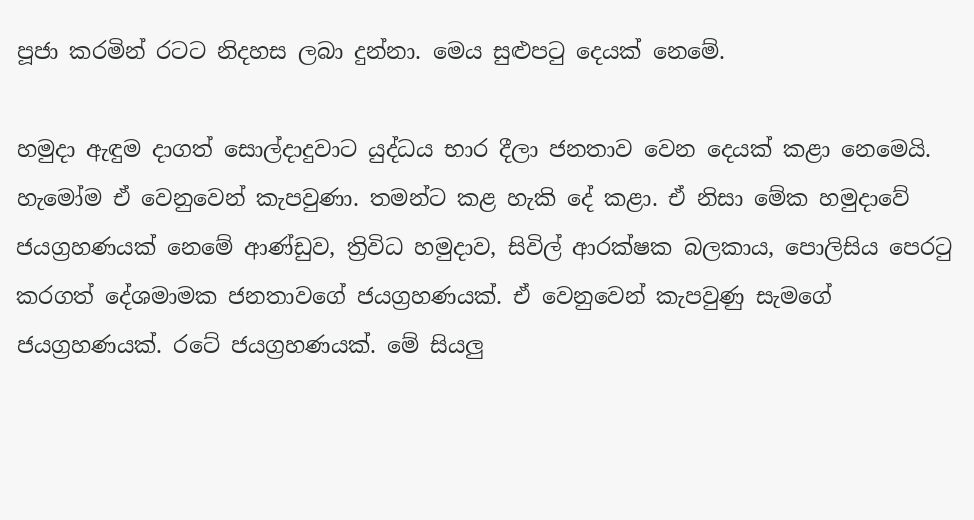පූජා කරමින් රටට නිදහස ලබා දුන්නා. මෙය සුළුපටු දෙයක් නෙමේ.

හමුදා ඇඳුම දාගත් සොල්දාදුවාට යුද්ධය භාර දීලා ජනතාව වෙන දෙයක් කළා නෙමෙයි. හැමෝම ඒ වෙනුවෙන් කැපවුණා. තමන්ට කළ හැකි දේ කළා. ඒ නිසා මේක හමුදාවේ ජයග්‍රහණයක් නෙමේ ආණ්ඩුව, ත්‍රිවිධ හමුදාව, සිවිල් ආරක්ෂක බලකාය, පොලිසිය පෙරටු කරගත් දේශමාමක ජනතාවගේ ජයග්‍රහණයක්. ඒ වෙනුවෙන් කැපවුණු සැමගේ ජයග්‍රහණයක්. රටේ ජයග්‍රහණයක්. මේ සියලු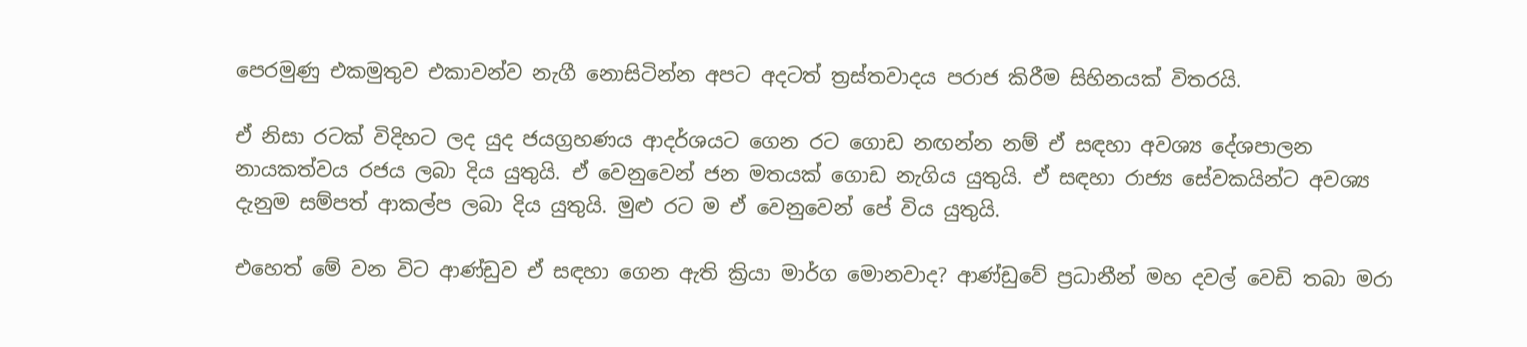පෙරමුණු එකමුතුව එකාවන්ව නැගී නොසිටින්න අපට අදටත් ත්‍රස්තවාදය පරාජ කිරීම සිහිනයක් විතරයි.

ඒ නිසා රටක් විදිහට ලද යුද ජයග්‍රහණය ආදර්ශයට ගෙන රට ගොඩ නඟන්න නම් ඒ සඳහා අවශ්‍ය දේශපාලන නායකත්වය රජය ලබා දිය යුතුයි. ඒ වෙනුවෙන් ජන මතයක් ගොඩ නැගිය යුතුයි. ඒ සඳහා රාජ්‍ය සේවකයින්ට අවශ්‍ය දැනුම සම්පත් ආකල්ප ලබා දිය යුතුයි. මුළු රට ම ඒ වෙනුවෙන් පේ විය යුතුයි.

එහෙත් මේ වන විට ආණ්ඩුව ඒ සඳහා ගෙන ඇති ක්‍රියා මාර්ග මොනවාද? ආණ්ඩුවේ ප්‍රධානීන් මහ දවල් වෙඩි තබා මරා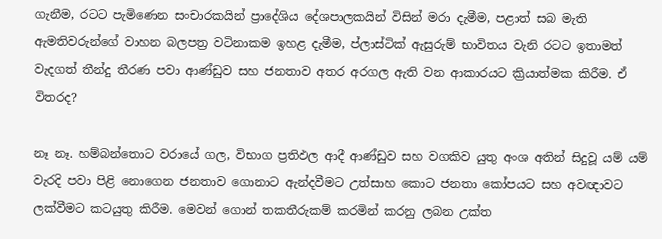ගැනීම, රටට පැමිණෙන සංචාරකයින් ප්‍රාදේශිය දේශපාලකයින් විසින් මරා දැමීම, පළාත් සබ මැති ඇමතිවරුන්ගේ වාහන බලපත්‍ර වටිනාකම ඉහළ දැමීම, ප්ලාස්ටික් ඇසුරුම් භාවිතය වැනි රටට ඉතාමත් වැදගත් තීන්දු තීරණ පවා ආණ්ඩුව සහ ජනතාව අතර අරගල ඇති වන ආකාරයට ක්‍රියාත්මක කිරීම. ඒ විතරද?

නෑ නෑ. හම්බන්තොට වරායේ ගල, විභාග ප්‍රතිඵල ආදී ආණ්ඩුව සහ වගකිව යුතු අංශ අතින් සිදුවූ යම් යම් වැරදි පවා පිළි නොගෙන ජනතාව ගොනාට ඇන්දවීමට උත්සාහ කොට ජනතා කෝපයට සහ අවඥාවට ලක්වීමට කටයුතු කිරීම. මෙවන් ගොන් තකතීරුකම් කරමින් කරනු ලබන උක්ත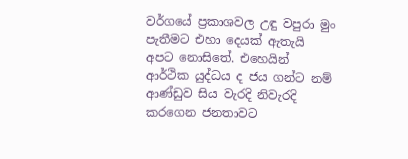වර්ගයේ ප්‍රකාශවල උඳු වපුරා මුං පැතීමට එහා දෙයක් ඇතැයි අපට නොසිතේ. එහෙයින් ආර්ථික යුද්ධය ද ජය ගන්ට නම් ආණ්ඩුව සිය වැරදි නිවැරදි කරගෙන ජනතාවට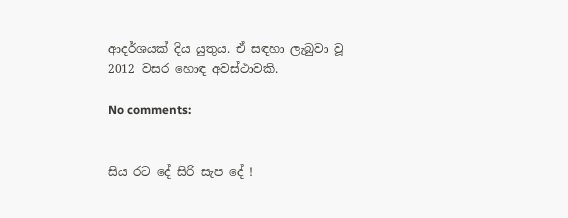ආදර්ශයක් දිය යුතුය. ඒ සඳහා ලැබුවා වූ 2012 වසර හොඳ අවස්ථාවකි.

No comments:


සිය රට දේ සිරි සැප දේ !